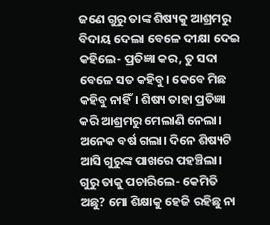ଜଣେ ଗୁରୁ ତାଙ୍କ ଶିଷ୍ୟକୁ ଆଶ୍ରମରୁ ବିଦାୟ ଦେଲା ବେଳେ ଦୀକ୍ଷା ଦେଇ କହିଲେ- ପ୍ରତିଜ୍ଞା କର, ତୁ ସଦା ବେଳେ ସତ କହିବୁ। କେବେ ମିଛ କହିବୁ ନାହିଁ। ଶିଷ୍ୟ ତାହା ପ୍ରତିଜ୍ଞା କରି ଆଶ୍ରମରୁ ମେଲାଣି ନେଲା।
ଅନେକ ବର୍ଷ ଗଲା। ଦିନେ ଶିଷ୍ୟଟି ଆସି ଗୁରୁଙ୍କ ପାଖରେ ପହଞ୍ଚିଲା।
ଗୁରୁ ତାକୁ ପଚାରିଲେ- କେମିତି ଅଛୁ? ମୋ ଶିକ୍ଷାକୁ ହେଜି ରହିଛୁ ନା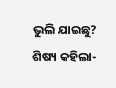ଭୁଲି ଯାଇଛୁ?
ଶିଷ୍ୟ କହିଲା-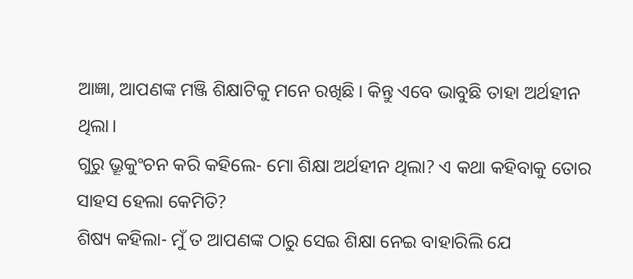ଆଜ୍ଞା, ଆପଣଙ୍କ ମଞ୍ଜି ଶିକ୍ଷାଟିକୁ ମନେ ରଖିଛି। କିନ୍ତୁ ଏବେ ଭାବୁଛି ତାହା ଅର୍ଥହୀନ ଥିଲା।
ଗୁରୁ ଭ୍ରୂକୁଂଚନ କରି କହିଲେ- ମୋ ଶିକ୍ଷା ଅର୍ଥହୀନ ଥିଲା? ଏ କଥା କହିବାକୁ ତୋର ସାହସ ହେଲା କେମିତି?
ଶିଷ୍ୟ କହିଲା- ମୁଁ ତ ଆପଣଙ୍କ ଠାରୁ ସେଇ ଶିକ୍ଷା ନେଇ ବାହାରିଲି ଯେ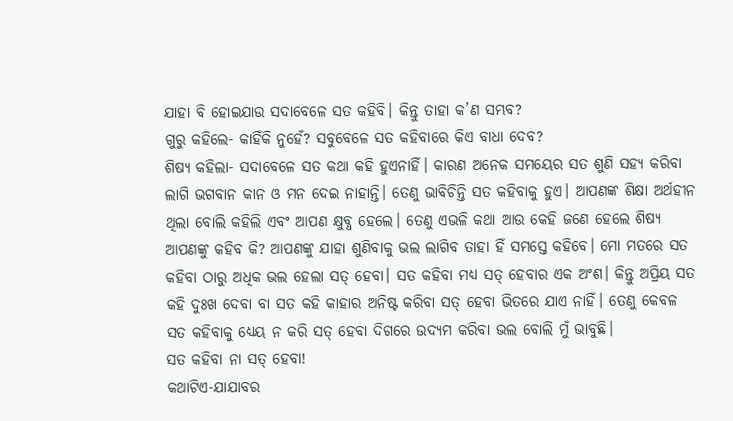ଯାହା ବି ହୋଇଯାଉ ସଦାବେଳେ ସତ କହିବି। କିନ୍ତୁ ତାହା କ’ଣ ସମ୍ଭବ?
ଗୁରୁ କହିଲେ- କାହିଁକି ନୁହେଁ? ସବୁବେଳେ ସତ କହିବାରେ କିଏ ବାଧା ଦେବ?
ଶିଷ୍ୟ କହିଲା- ସଦାବେଳେ ସତ କଥା କହି ହୁଏନାହିଁ। କାରଣ ଅନେକ ସମୟେର ସତ ଶୁଣି ସହ୍ୟ କରିବା ଲାଗି ଭଗବାନ କାନ ଓ ମନ ଦେଇ ନାହାନ୍ତି। ତେଣୁ ଭାବିଚିନ୍ତି ସତ କହିବାକୁ ହୁଏ। ଆପଣଙ୍କ ଶିକ୍ଷା ଅର୍ଥହୀନ ଥିଲା ବୋଲି କହିଲି ଏବଂ ଆପଣ କ୍ଷୁବ୍ଧ ହେଲେ। ତେଣୁ ଏଭଳି କଥା ଆଉ କେହି ଜଣେ ହେଲେ ଶିଷ୍ୟ ଆପଣଙ୍କୁ କହିବ କି? ଆପଣଙ୍କୁ ଯାହା ଶୁଣିବାକୁ ଭଲ ଲାଗିବ ତାହା ହିଁ ସମସ୍ତେ କହିବେ। ମୋ ମତରେ ସତ କହିବା ଠାରୁ ଅଧିକ ଭଲ ହେଲା ସତ୍ ହେବା। ସତ କହିବା ମଧ୍ୟ ସତ୍ ହେବାର ଏକ ଅଂଶ। କିନ୍ତୁ ଅପ୍ରିୟ ସତ କହି ଦୁଃଖ ଦେବା ବା ସତ କହି କାହାର ଅନିଷ୍ଟ କରିବା ସତ୍ ହେବା ଭିତରେ ଯାଏ ନାହିଁ। ତେଣୁ କେବଳ ସତ କହିବାକୁ ଧ୍ୟେୟ ନ କରି ସତ୍ ହେବା ଦିଗରେ ଉଦ୍ୟମ କରିବା ଭଲ ବୋଲି ମୁଁ ଭାବୁଛି।
ସତ କହିବା ନା ସତ୍ ହେବା!
କଥାଟିଏ-ଯାଯାବର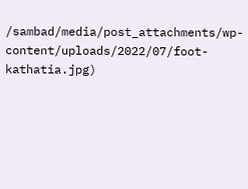/sambad/media/post_attachments/wp-content/uploads/2022/07/foot-kathatia.jpg)